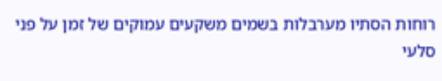רוחות הסתיו מערבלות בשמים משקעים עמוקים של זמן על פני סלעי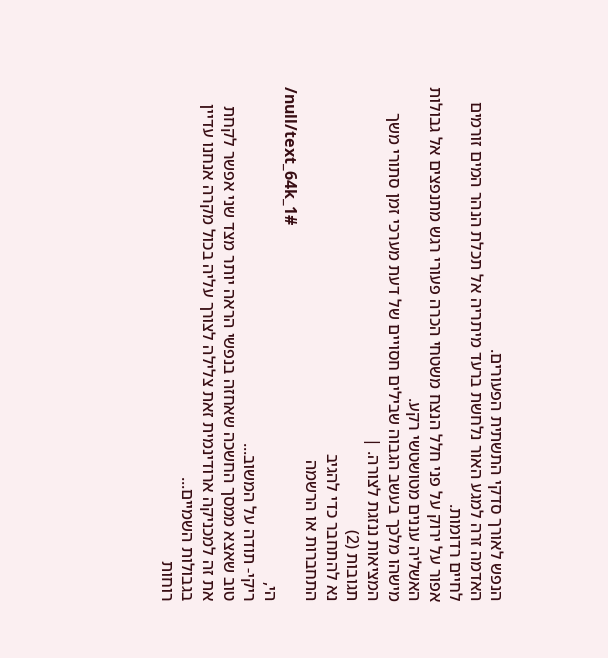הנפש לאורך סדקי התשתית הפעורים.
האדמה זרה למגע האור נלחשת ברעד מיתריה אל תכלת הנהר המים זורמים לחיים רדומות.
אפור על ירוק על פני חלל הנצח משטחי הכרה פעורי רגש מתנפצים אל גבולות האשליה עננים מטושטשי רקע.
מישהו מלכך בעשב הגבוה שבילים חסויים של דעת מערכי זמן סתורי משך המציאות ננזגת לצורה. |
תגובות (2)
נא להתחבר כדי להגיב
התחברות או הרשמה
/null/text_64k_1#
הי,
ריקי- תודה על המשוב...
טוב שאצא ממסך החשכה שאחזה בנפשי הראה יותר מצד שני אפשר לקחת את זה למכניקה ארודינמית זאת צלילה לצורך עליה בכול מקרה אנחנו עדיין בגבולות השמיים...
רוחות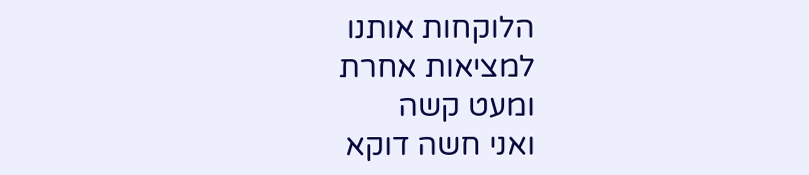הלוקחות אותנו
למציאות אחרת
ומעט קשה
ואני חשה דוקא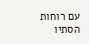עם רוחות הסתיו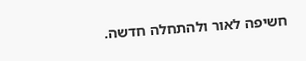חשיפה לאור ולהתחלה חדשה.